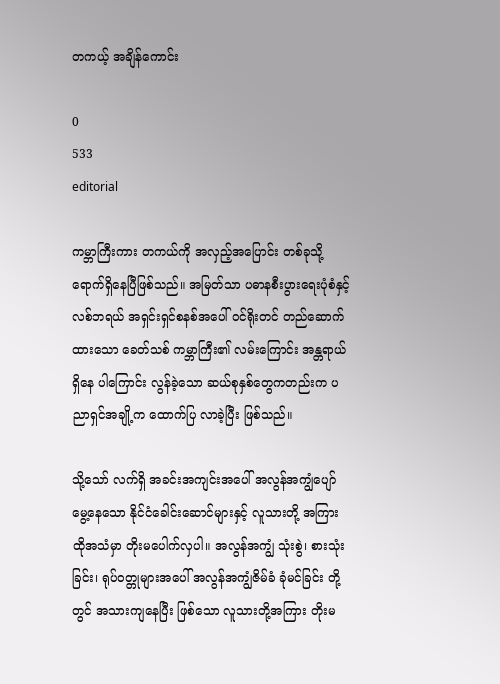တကယ့် အချိန်ကောင်း

0
533
editorial

ကမ္ဘာကြီးကား တကယ်ကို အလှည့်အပြောင်း တစ်ခုသို့ ရောက်ရှိနေပြီဖြစ်သည်။ အမြတ်သာ ပဓာနစီးပွားရေးပုံစံနှင့် လစ်ဘရယ် အရှင်းရှင်စနစ်အပေါ် ဝင်ရိုးတင် တည်ဆောက်ထားသော ခေတ်သစ် ကမ္ဘာကြီး၏ လမ်းကြောင်း အန္တရာယ်ရှိနေ ပါကြောင်း လွန်ခဲ့သော ဆယ်စုနှစ်တွေကတည်းက ပညာရှင်အချို့က ထောက်ပြ လာခဲ့ပြီး ဖြစ်သည်။

သို့သော် လက်ရှိ အခင်းအကျင်းအပေါ် အလွန်အကျွံပျော်မွေ့နေသော နိုင်ငံခေါင်းဆောင်များနှင့် လူသားတို့ အကြား ထိုအသံမှာ တိုးမပေါက်လှပါ။ အလွန်အကျွံ သုံးစွဲ၊ စားသုံးခြင်း၊ ရုပ်ဝတ္တုများအပေါ် အလွန်အကျွံဇိမ်ခံ ခုံမင်ခြင်း တို့တွင် အသားကျနေပြီး ဖြစ်သော လူသားတို့အကြား တိုးမ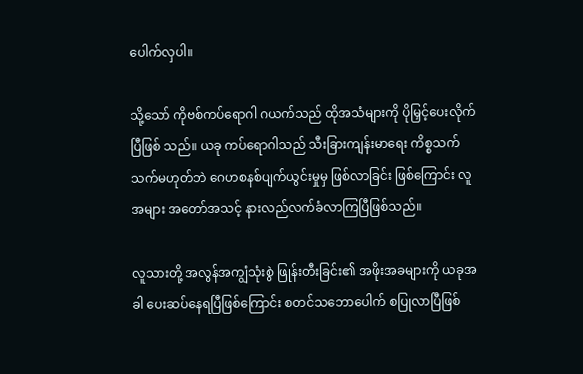ပေါက်လှပါ။

သို့သော် ကိုဗစ်ကပ်ရောဂါ ဂယက်သည် ထိုအသံများကို ပိုမြှင့်ပေးလိုက်ပြီဖြစ် သည်။ ယခု ကပ်ရောဂါသည် သီးခြားကျန်းမာရေး ကိစ္စသက်သက်မဟုတ်ဘဲ ဂေဟစနစ်ပျက်ယွင်းမှုမှ ဖြစ်လာခြင်း ဖြစ်ကြောင်း လူအများ အတော်အသင့် နားလည်လက်ခံလာကြပြီဖြစ်သည်။

လူသားတို့ အလွန်အကျွံသုံးစွဲ ဖြုန်းတီးခြင်း၏ အဖိုးအခများကို ယခုအခါ ပေးဆပ်နေရပြီဖြစ်ကြောင်း စတင်သဘောပေါက် စပြုလာပြီဖြစ်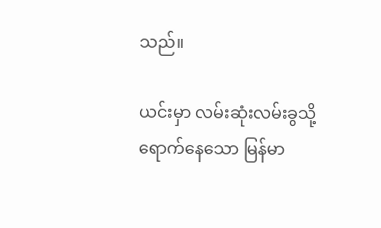သည်။

ယင်းမှာ လမ်းဆုံးလမ်းခွသို့ ရောက်နေသော မြန်မာ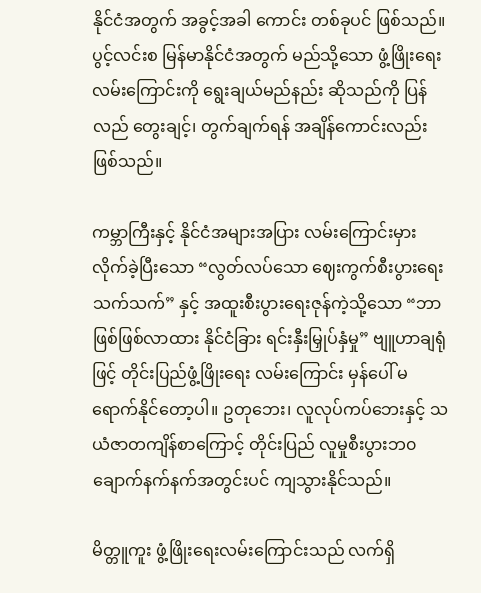နိုင်ငံအတွက် အခွင့်အခါ ကောင်း တစ်ခုပင် ဖြစ်သည်။ ပွင့်လင်းစ မြန်မာနိုင်ငံအတွက် မည်သို့သော ဖွံ့ဖြိုးရေးလမ်းကြောင်းကို ရွေးချယ်မည်နည်း ဆိုသည်ကို ပြန်လည် တွေးချင့်၊ တွက်ချက်ရန် အချိန်ကောင်းလည်း ဖြစ်သည်။

ကမ္ဘာကြီးနှင့် နိုင်ငံအများအပြား လမ်းကြောင်းမှား လိုက်ခဲ့ပြီးသော “လွတ်လပ်သော ဈေးကွက်စီးပွားရေး သက်သက်” နှင့် အထူးစီးပွားရေးဇုန်ကဲ့သို့သော “ဘာဖြစ်ဖြစ်လာထား နိုင်ငံခြား ရင်းနှီးမြှုပ်နှံမှု” ဗျူဟာချရုံဖြင့် တိုင်းပြည်ဖွံ့ဖြိုးရေး လမ်းကြောင်း မှန်ပေါ် မရောက်နိုင်တော့ပါ။ ဥတုဘေး၊ လူလုပ်ကပ်ဘေးနှင့် သယံဇာတကျိန်စာကြောင့် တိုင်းပြည် လူမှုစီးပွားဘ၀ ချောက်နက်နက်အတွင်းပင် ကျသွားနိုင်သည်။

မိတ္တူကူး ဖွံ့ဖြိုးရေးလမ်းကြောင်းသည် လက်ရှိ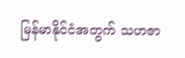မြန်မာနိုင်ငံအတွက် သဟဇာ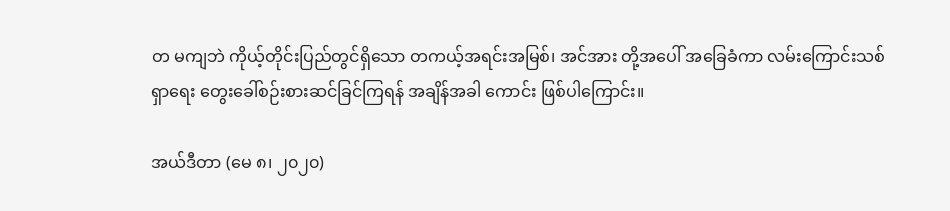တ မကျဘဲ ကိုယ့်တိုင်းပြည်တွင်ရှိသော တကယ့်အရင်းအမြစ်၊ အင်အား တို့အပေါ် အခြေခံကာ လမ်းကြောင်းသစ်ရှာရေး တွေးခေါ်စဉ်းစားဆင်ခြင်ကြရန် အချိန်အခါ ကောင်း ဖြစ်ပါကြောင်း။

အယ်ဒီတာ (မေ ၈၊ ၂၀၂၀)